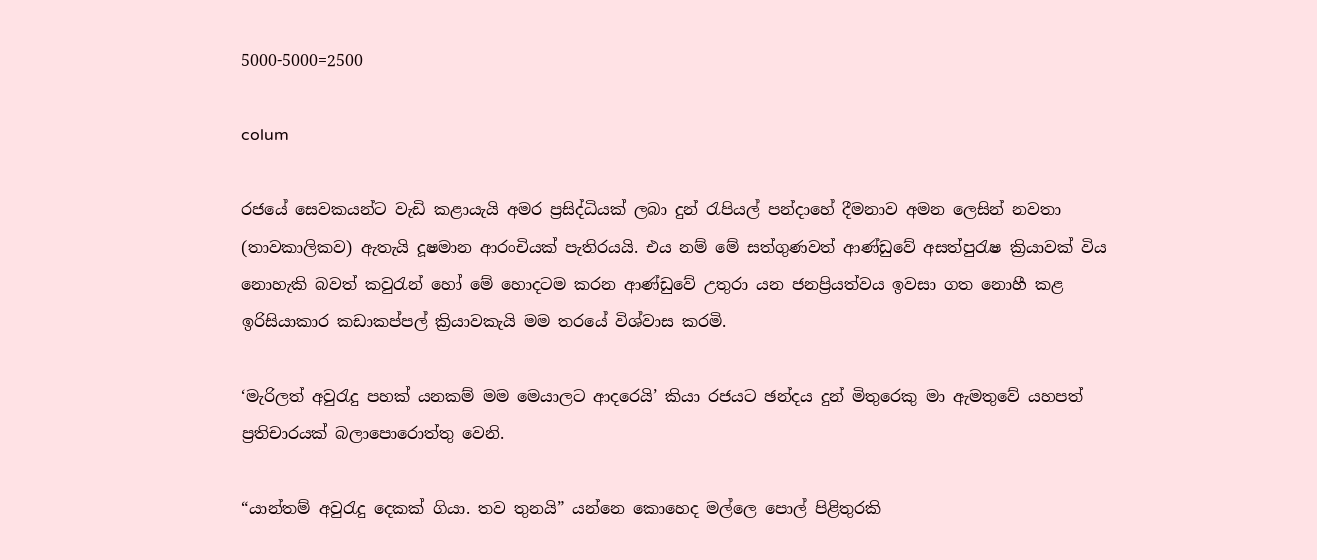5000-5000=2500

colum

රජයේ සෙවකයන්ට වැඩි කළායැයි අමර ප්‍රසිද්ධියක් ලබා දුන් රැපියල් පන්දාහේ දීමනාව අමන ලෙසින් නවතා (තාවකාලිකව) ඇතැයි දූෂමාන ආරංචියක් පැතිරයයි. එය නම් මේ සත්ගුණවත් ආණ්ඩුවේ අසත්පුරැෂ ක්‍රියාවක් විය නොහැකි බවත් කවුරැන් හෝ මේ හොදටම කරන ආණ්ඩුවේ උතුරා යන ජනප්‍රියත්වය ඉවසා ගත නොහී කළ ඉරිසියාකාර කඩාකප්පල් ක්‍රියාවකැයි මම තරයේ විශ්වාස කරමි.

‘මැරිලත් අවුරැදු පහක් යනකම් මම මෙයාලට ආදරෙයි’ කියා රජයට ඡන්දය දුන් මිතුරෙකු මා ඇමතුවේ යහපත් ප්‍රතිචාරයක් බලාපොරොත්තු වෙනි.

“යාන්තම් අවුරැදු දෙකක් ගියා. තව තුනයි” යන්නෙ කොහෙද මල්ලෙ පොල් පිළිතුරකි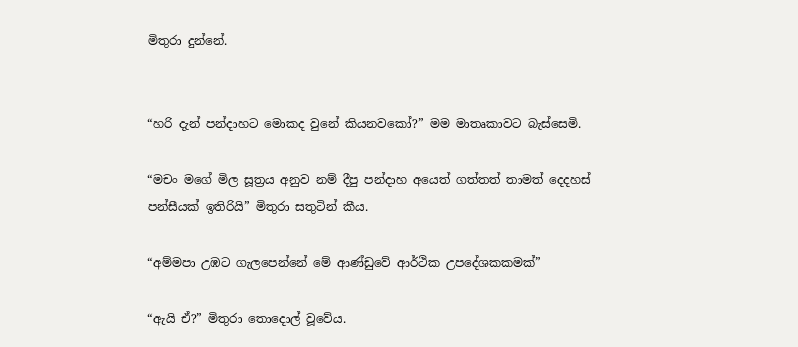මිතුරා දුන්නේ.


“හරි දැන් පන්දාහට මොකද වුනේ කියනවකෝ?” මම මාතෘකාවට බැස්සෙමි.

“මචං මගේ මිල සූත්‍රය අනුව නම් දීපු පන්දාහ අයෙත් ගත්තත් තාමත් දෙදහස් පන්සීයක් ඉතිරියි” මිතුරා සතුටින් කීය.

“අම්මපා උඹට ගැලපෙන්නේ මේ ආණ්ඩුවේ ආර්ථික උපදේශකකමක්”

“ඇයි ඒ?” මිතුරා තොදොල් වූවේය.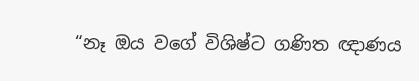“නෑ ඔය වගේ විශිෂ්ට ගණිත ඥාණය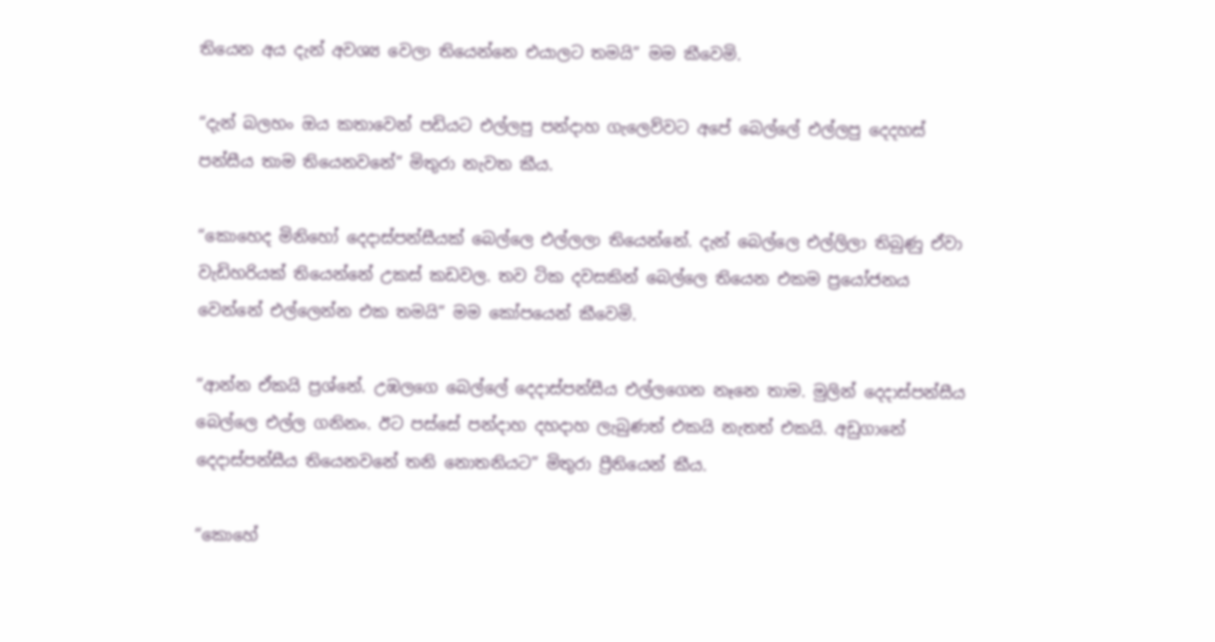තියෙන අය දැන් අවශ්‍ය වෙලා තියෙන්නෙ එයාලට තමයි” මම කීවෙමි.

“දැන් බලහං ඔය කතාවෙන් පඩියට එල්ලපු පන්දාහ ගැලෙව්වට අපේ බෙල්ලේ එල්ලපු දෙදහස් පන්සීය තාම තියෙනවනේ” මිතුරා නැවත කීය.

“කොහෙද මිනිහෝ දෙදාස්පන්සීයක් බෙල්ලෙ එල්ලලා තියෙන්නේ. දැන් බෙල්ලෙ එල්ලිලා තිබුණු ඒවා වැඩිහරියක් තියෙන්නේ උකස් කඩවල. තව ටික දවසකින් බෙල්ලෙ තියෙන එකම ප්‍රයෝජනය වෙන්නේ එල්ලෙන්න එක තමයි” මම කෝපයෙන් කීවෙමි.

“ආන්න ඒකයි ප්‍රශ්නේ. උඹලගෙ බෙල්ලේ දෙදාස්පන්සීය එල්ලගෙන නෑනෙ තාම. මුලින් දෙදාස්පන්සීය බෙල්ලෙ එල්ල ගනිනං. ඊට පස්සේ පන්දාහ දහදාහ ලැබුණත් එකයි නැතත් එකයි. අඩුගානේ දෙදාස්පන්සීය තියෙනවනේ තනි නොතනියට” මිතුරා ප්‍රීතියෙන් කීය.

“කොහේ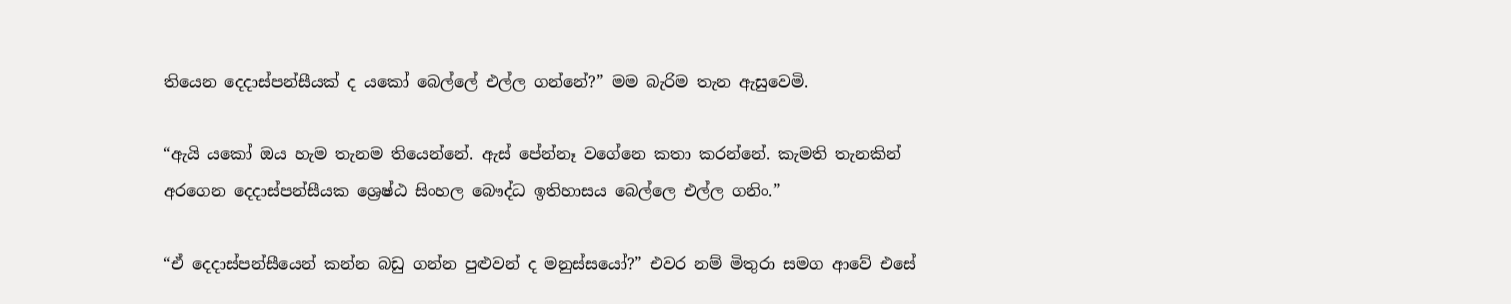තියෙන දෙදාස්පන්සීයක් ද යකෝ බෙල්ලේ එල්ල ගන්නේ?” මම බැරිම තැන ඇසුවෙමි.

“ඇයි යකෝ ඔය හැම තැනම තියෙන්නේ. ඇස් පේන්නෑ වගේනෙ කතා කරන්නේ. කැමති තැනකින් අරගෙන දෙදාස්පන්සීයක ශ්‍රෙෂ්ඨ සිංහල බෞද්ධ ඉතිහාසය බෙල්ලෙ එල්ල ගනිං.”

“ඒ දෙදාස්පන්සීයෙන් කන්න බඩු ගන්න පුළුවන් ද මනුස්සයෝ?” එවර නම් මිතුරා සමග ආවේ එසේ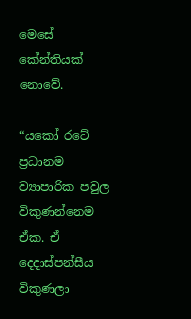මෙසේ කේන්තියක් නොවේ.

“යකෝ රටේ ප්‍රධානම ව්‍යාපාරික පවුල විකුණන්නෙම ඒක. ඒ දෙදාස්පන්සීය විකුණලා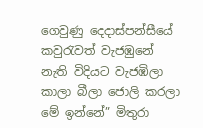ගෙවුණු දෙදාස්පන්සීයේ කවුරැවත් වැජඹුනේ නැති විදියට වැජඹිලා කාලා බීලා ජොලි කරලා මේ ඉන්නේ” මිතුරා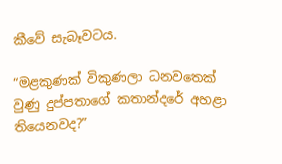කීවේ සැබෑවටය.

“මළකුණක් විකුණලා ධනවතෙක් වුණු දුප්පතාගේ කතාන්දරේ අහළා තියෙනවද?”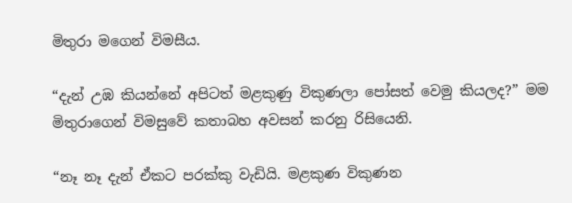මිතුරා මගෙන් විමසීය.

“දැන් උඹ කියන්නේ අපිටත් මළකුණු විකුණලා පෝසත් වෙමු කියලද?” මම මිතුරාගෙන් විමසුවේ කතාබහ අවසන් කරනු රිසියෙනි.

“නෑ නෑ දැන් ඒකට පරක්කු වැඩියි. මළකුණ විකුණන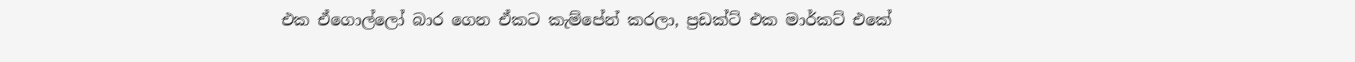එක ඒගොල්ලෝ බාර ගෙන ඒකට කැම්පේන් කරලා, ප්‍රඩක්ට් එක මාර්කට් එකේ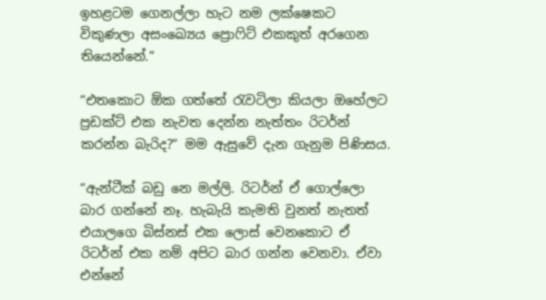ඉහළටම ගෙනල්ලා හැට නම ලක්ෂෙකට විකුණලා අසංඛ්‍යෙය ප්‍රොෆිට් එකකුත් අරගෙන තියෙන්නේ.”

“එතකොට ඕක ගත්තේ රැවටිලා කියලා ඔහේලට ප්‍රඩක්ට් එක නැවත දෙන්න නැත්තං රිටර්න් කරන්න බැරිද?” මම ඇසුවේ දැන ගැනුම පිණිසය.

“ඇන්ටීක් බඩු නෙ මල්ලි. රිටර්න් ඒ ගොල්ලො බාර ගන්නේ නෑ. හැබැයි කැමති වුනත් නැතත් එයාලගෙ බිස්නස් එක ලොස් වෙනකොට ඒ රිටර්න් එක නම් අපිට බාර ගන්න වෙනවා. ඒවා එන්නේ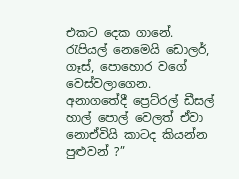එකට දෙක ගානේ. රැපියල් නෙමෙයි ඩොලර්, ගෑස්, පොහොර වගේ වෙස්වලාගෙන. අනාගතේදී ප්‍රෙට්රල් ඩීසල් හාල් පොල් වෙලත් ඒවා නොඒවියි කාටද කියන්න පුළුවන් ?”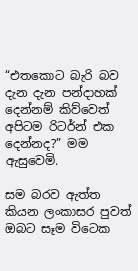“එතකොට බැරි බව දැන දැන පන්දාහක් දෙන්නම් කිව්වෙත් අපිටම රිටර්න් එක දෙන්නද?” මම ඇසුවෙමි.

සම බරව ඇත්ත කියන ලංකාසර පුවත් ඔබට සෑම විටෙක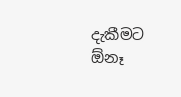දැකීමට ඕනෑ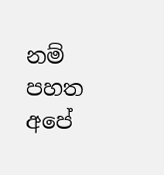නම් පහත අපේ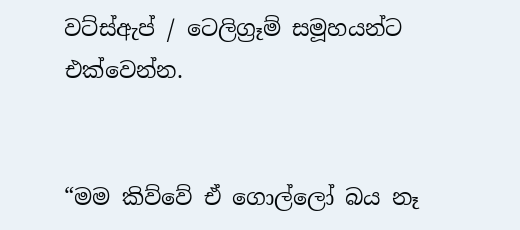වට්ස්ඇප් / ටෙලිග්‍රෑම් සමූහයන්ට එක්වෙන්න.


“මම කිව්වේ ඒ ගොල්ලෝ බය නෑ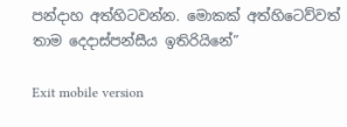පන්දාහ අත්හිටවන්න. මොකක් අත්හිටෙව්වත් තාම දෙදාස්පන්සීය ඉතිරියිනේ”

Exit mobile version